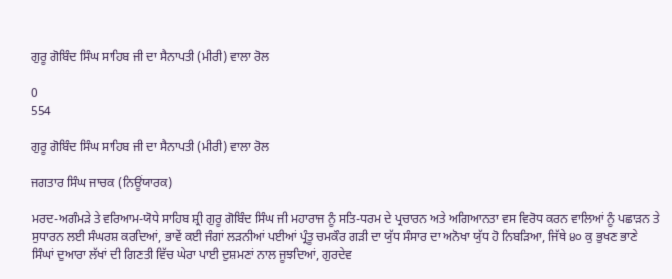ਗੁਰੂ ਗੋਬਿੰਦ ਸਿੰਘ ਸਾਹਿਬ ਜੀ ਦਾ ਸੈਨਾਪਤੀ (ਮੀਰੀ) ਵਾਲਾ ਰੋਲ

0
554

ਗੁਰੂ ਗੋਬਿੰਦ ਸਿੰਘ ਸਾਹਿਬ ਜੀ ਦਾ ਸੈਨਾਪਤੀ (ਮੀਰੀ) ਵਾਲਾ ਰੋਲ

ਜਗਤਾਰ ਸਿੰਘ ਜਾਚਕ (ਨਿਊਂਯਾਰਕ)

ਮਰਦ-ਅਗੰਮੜੇ ਤੇ ਵਰਿਆਮ-ਯੋਧੇ ਸਾਹਿਬ ਸ਼੍ਰੀ ਗੁਰੂ ਗੋਬਿੰਦ ਸਿੰਘ ਜੀ ਮਹਾਰਾਜ ਨੂੰ ਸਤਿ-ਧਰਮ ਦੇ ਪ੍ਰਚਾਰਨ ਅਤੇ ਅਗਿਆਨਤਾ ਵਸ ਵਿਰੋਧ ਕਰਨ ਵਾਲਿਆਂ ਨੂੰ ਪਛਾੜਨ ਤੇ ਸੁਧਾਰਨ ਲਈ ਸੰਘਰਸ਼ ਕਰਦਿਆਂ, ਭਾਵੇਂ ਕਈ ਜੰਗਾਂ ਲੜਨੀਆਂ ਪਈਆਂ ਪ੍ਰੰਤੂ ਚਮਕੌਰ ਗੜੀ ਦਾ ਯੁੱਧ ਸੰਸਾਰ ਦਾ ਅਨੋਖਾ ਯੁੱਧ ਹੋ ਨਿਬੜਿਆ, ਜਿੱਥੇ ੪੦ ਕੁ ਭੁਖਣ ਭਾਣੇ ਸਿੰਘਾਂ ਦੁਆਰਾ ਲੱਖਾਂ ਦੀ ਗਿਣਤੀ ਵਿੱਚ ਘੇਰਾ ਪਾਈ ਦੁਸ਼ਮਣਾਂ ਨਾਲ ਜੂਝਦਿਆਂ, ਗੁਰਦੇਵ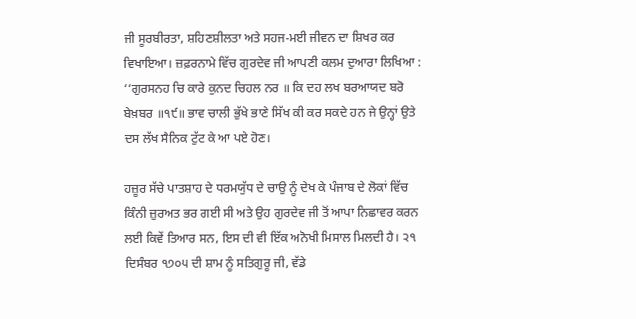ਜੀ ਸੂਰਬੀਰਤਾ, ਸ਼ਹਿਣਸ਼ੀਲਤਾ ਅਤੇ ਸਹਜ-ਮਈ ਜੀਵਨ ਦਾ ਸ਼ਿਖਰ ਕਰ ਵਿਖਾਇਆ। ਜ਼ਫ਼ਰਨਾਮੇ ਵਿੱਚ ਗੁਰਦੇਵ ਜੀ ਆਪਣੀ ਕਲਮ ਦੁਆਰਾ ਲਿਖਿਆ : ‘‘ਗੁਰਸਨਹ ਚਿ ਕਾਰੇ ਕੁਨਦ ਚਿਹਲ ਨਰ ॥ ਕਿ ਦਹ ਲਖ ਬਰਆਯਦ ਬਰੋ ਬੇਖ਼ਬਰ ॥੧੯॥ ਭਾਵ ਚਾਲੀ ਭੁੱਖੇ ਭਾਣੇ ਸਿੱਖ ਕੀ ਕਰ ਸਕਦੇ ਹਨ ਜੇ ਉਨ੍ਹਾਂ ਉਤੇ ਦਸ ਲੱਖ ਸੈਨਿਕ ਟੁੱਟ ਕੇ ਆ ਪਏ ਹੋਣ।

ਹਜ਼ੂਰ ਸੱਚੇ ਪਾਤਸ਼ਾਹ ਦੇ ਧਰਮਯੁੱਧ ਦੇ ਚਾਉ ਨੂੰ ਦੇਖ ਕੇ ਪੰਜਾਬ ਦੇ ਲੋਕਾਂ ਵਿੱਚ ਕਿੰਨੀ ਜ਼ੁਰਅਤ ਭਰ ਗਈ ਸੀ ਅਤੇ ਉਹ ਗੁਰਦੇਵ ਜੀ ਤੋਂ ਆਪਾ ਨਿਛਾਵਰ ਕਰਨ ਲਈ ਕਿਵੇਂ ਤਿਆਰ ਸਨ, ਇਸ ਦੀ ਵੀ ਇੱਕ ਅਨੋਖੀ ਮਿਸਾਲ ਮਿਲਦੀ ਹੈ। ੨੧ ਦਿਸੰਬਰ ੧੭੦੫ ਦੀ ਸ਼ਾਮ ਨੂੰ ਸਤਿਗੁਰੂ ਜੀ, ਵੱਡੇ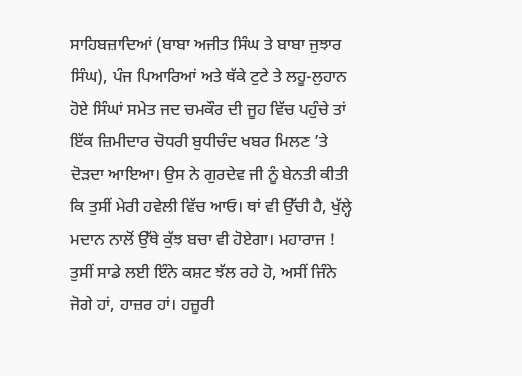ਸਾਹਿਬਜ਼ਾਦਿਆਂ (ਬਾਬਾ ਅਜੀਤ ਸਿੰਘ ਤੇ ਬਾਬਾ ਜੁਝਾਰ ਸਿੰਘ), ਪੰਜ ਪਿਆਰਿਆਂ ਅਤੇ ਥੱਕੇ ਟੁਟੇ ਤੇ ਲਹੂ-ਲੁਹਾਨ ਹੋਏ ਸਿੰਘਾਂ ਸਮੇਤ ਜਦ ਚਮਕੌਰ ਦੀ ਜੂਹ ਵਿੱਚ ਪਹੁੰਚੇ ਤਾਂ ਇੱਕ ਜ਼ਿਮੀਦਾਰ ਚੋਧਰੀ ਬੁਧੀਚੰਦ ਖਬਰ ਮਿਲਣ ’ਤੇ ਦੋੜਦਾ ਆਇਆ। ਉਸ ਨੇ ਗੁਰਦੇਵ ਜੀ ਨੂੰ ਬੇਨਤੀ ਕੀਤੀ ਕਿ ਤੁਸੀਂ ਮੇਰੀ ਹਵੇਲੀ ਵਿੱਚ ਆਓ। ਥਾਂ ਵੀ ਉੱਚੀ ਹੈ, ਖੁੱਲ੍ਹੇ ਮਦਾਨ ਨਾਲੋਂ ਉੱਥੇ ਕੁੱਝ ਬਚਾ ਵੀ ਹੋਏਗਾ। ਮਹਾਰਾਜ ! ਤੁਸੀਂ ਸਾਡੇ ਲਈ ਇੰਨੇ ਕਸ਼ਟ ਝੱਲ ਰਹੇ ਹੋ, ਅਸੀਂ ਜਿੰਨੇ ਜੋਗੇ ਹਾਂ, ਹਾਜ਼ਰ ਹਾਂ। ਹਜ਼ੂਰੀ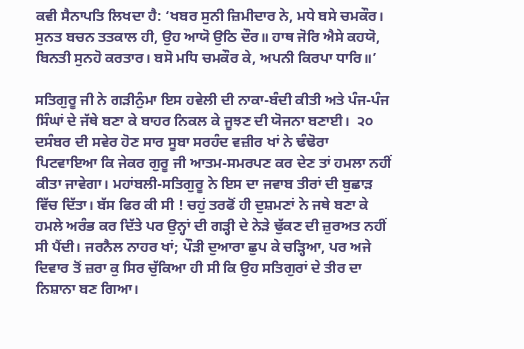ਕਵੀ ਸੈਨਾਪਤਿ ਲਿਖਦਾ ਹੈ: ‘ਖਬਰ ਸੁਨੀ ਜ਼ਿਮੀਦਾਰ ਨੇ, ਮਧੇ ਬਸੇ ਚਮਕੌਰ। ਸੁਨਤ ਬਚਨ ਤਤਕਾਲ ਹੀ, ਉਹ ਆਯੋ ਉਠਿ ਦੌਰ॥ ਹਾਥ ਜੋਰਿ ਐਸੇ ਕਹਯੋ, ਬਿਨਤੀ ਸੁਨਹੋ ਕਰਤਾਰ। ਬਸੋ ਮਧਿ ਚਮਕੌਰ ਕੇ, ਅਪਨੀ ਕਿਰਪਾ ਧਾਰਿ॥’

ਸਤਿਗੁਰੂ ਜੀ ਨੇ ਗੜੀਨੁੰਮਾ ਇਸ ਹਵੇਲੀ ਦੀ ਨਾਕਾ-ਬੰਦੀ ਕੀਤੀ ਅਤੇ ਪੰਜ-ਪੰਜ ਸਿੰਘਾਂ ਦੇ ਜੱਥੇ ਬਣਾ ਕੇ ਬਾਹਰ ਨਿਕਲ ਕੇ ਜੂਝਣ ਦੀ ਯੋਜਨਾ ਬਣਾਈ।  ੨੦ ਦਸੰਬਰ ਦੀ ਸਵੇਰ ਹੋਣ ਸਾਰ ਸੂਬਾ ਸਰਹੰਦ ਵਜ਼ੀਰ ਖਾਂ ਨੇ ਢੰਢੋਰਾ ਪਿਟਵਾਇਆ ਕਿ ਜੇਕਰ ਗੁਰੂ ਜੀ ਆਤਮ-ਸਮਰਪਣ ਕਰ ਦੇਣ ਤਾਂ ਹਮਲਾ ਨਹੀਂ ਕੀਤਾ ਜਾਵੇਗਾ। ਮਹਾਂਬਲੀ-ਸਤਿਗੁਰੂ ਨੇ ਇਸ ਦਾ ਜਵਾਬ ਤੀਰਾਂ ਦੀ ਬੁਛਾੜ ਵਿੱਚ ਦਿੱਤਾ। ਬੱਸ ਫਿਰ ਕੀ ਸੀ ! ਚਹੁਂ ਤਰਫੋਂ ਹੀ ਦੁਸ਼ਮਣਾਂ ਨੇ ਜਥੇ ਬਣਾ ਕੇ ਹਮਲੇ ਅਰੰਭ ਕਰ ਦਿੱਤੇ ਪਰ ਉਨ੍ਹਾਂ ਦੀ ਗੜ੍ਹੀ ਦੇ ਨੇੜੇ ਢੁੱਕਣ ਦੀ ਜ਼ੁਰਅਤ ਨਹੀਂ ਸੀ ਪੈਂਦੀ। ਜਰਨੈਲ ਨਾਹਰ ਖਾਂ; ਪੌੜੀ ਦੁਆਰਾ ਛੁਪ ਕੇ ਚੜ੍ਹਿਆ, ਪਰ ਅਜੇ ਦਿਵਾਰ ਤੋਂ ਜ਼ਰਾ ਕੁ ਸਿਰ ਚੁੱਕਿਆ ਹੀ ਸੀ ਕਿ ਉਹ ਸਤਿਗੁਰਾਂ ਦੇ ਤੀਰ ਦਾ ਨਿਸ਼ਾਨਾ ਬਣ ਗਿਆ।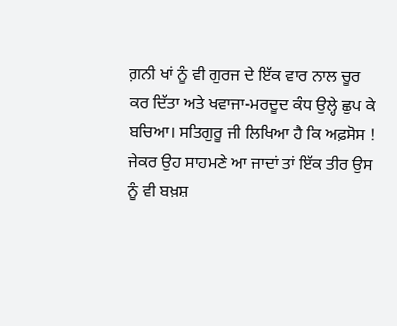ਗ਼ਨੀ ਖਾਂ ਨੂੰ ਵੀ ਗੁਰਜ ਦੇ ਇੱਕ ਵਾਰ ਨਾਲ ਚੂਰ ਕਰ ਦਿੱਤਾ ਅਤੇ ਖਵਾਜਾ-ਮਰਦੂਦ ਕੰਧ ਉਲ੍ਹੇ ਛੁਪ ਕੇ ਬਚਿਆ। ਸਤਿਗੁਰੂ ਜੀ ਲਿਖਿਆ ਹੈ ਕਿ ਅਫ਼ਸੋਸ !  ਜੇਕਰ ਉਹ ਸਾਹਮਣੇ ਆ ਜਾਦਾਂ ਤਾਂ ਇੱਕ ਤੀਰ ਉਸ ਨੂੰ ਵੀ ਬਖ਼ਸ਼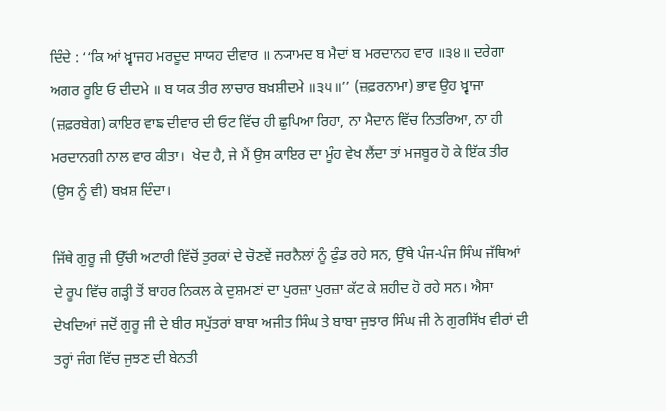ਦਿੰਦੇ : ‘‘ਕਿ ਆਂ ਖ਼੍ਵਾਜਹ ਮਰਦੂਦ ਸਾਯਹ ਦੀਵਾਰ ॥ ਨ੍ਯਾਮਦ ਬ ਮੈਦਾਂ ਬ ਮਰਦਾਨਹ ਵਾਰ ॥੩੪॥ ਦਰੇਗਾ ਅਗਰ ਰੂਇ ਓ ਦੀਦਮੇ ॥ ਬ ਯਕ ਤੀਰ ਲਾਚਾਰ ਬਖ਼ਸ਼ੀਦਮੇ ॥੩੫॥’’ (ਜ਼ਫ਼ਰਨਾਮਾ) ਭਾਵ ਉਹ ਖ਼੍ਵਾਜਾ (ਜ਼ਫ਼ਰਬੇਗ) ਕਾਇਰ ਵਾਙ ਦੀਵਾਰ ਦੀ ਓਟ ਵਿੱਚ ਹੀ ਛੁਪਿਆ ਰਿਹਾ, ਨਾ ਮੈਦਾਨ ਵਿੱਚ ਨਿਤਰਿਆ, ਨਾ ਹੀ ਮਰਦਾਨਗੀ ਨਾਲ ਵਾਰ ਕੀਤਾ।  ਖੇਦ ਹੈ, ਜੇ ਮੈਂ ਉਸ ਕਾਇਰ ਦਾ ਮੂੰਹ ਵੇਖ ਲੈਂਦਾ ਤਾਂ ਮਜਬੂਰ ਹੋ ਕੇ ਇੱਕ ਤੀਰ (ਉਸ ਨੂੰ ਵੀ) ਬਖ਼ਸ਼ ਦਿੰਦਾ।

ਜਿੱਥੇ ਗੁਰੂ ਜੀ ਉੱਚੀ ਅਟਾਰੀ ਵਿੱਚੋਂ ਤੁਰਕਾਂ ਦੇ ਚੋਣਵੇਂ ਜਰਨੈਲਾਂ ਨੂੰ ਫੁੰਡ ਰਹੇ ਸਨ, ਉੱਥੇ ਪੰਜ-ਪੰਜ ਸਿੰਘ ਜੱਥਿਆਂ ਦੇ ਰੂਪ ਵਿੱਚ ਗੜ੍ਹੀ ਤੋਂ ਬਾਹਰ ਨਿਕਲ ਕੇ ਦੁਸ਼ਮਣਾਂ ਦਾ ਪੁਰਜ਼ਾ ਪੁਰਜ਼ਾ ਕੱਟ ਕੇ ਸ਼ਹੀਦ ਹੋ ਰਹੇ ਸਨ। ਐਸਾ ਦੇਖਦਿਆਂ ਜਦੋਂ ਗੁਰੂ ਜੀ ਦੇ ਬੀਰ ਸਪੁੱਤਰਾਂ ਬਾਬਾ ਅਜੀਤ ਸਿੰਘ ਤੇ ਬਾਬਾ ਜੁਝਾਰ ਸਿੰਘ ਜੀ ਨੇ ਗੁਰਸਿੱਖ ਵੀਰਾਂ ਦੀ ਤਰ੍ਹਾਂ ਜੰਗ ਵਿੱਚ ਜੁਝਣ ਦੀ ਬੇਨਤੀ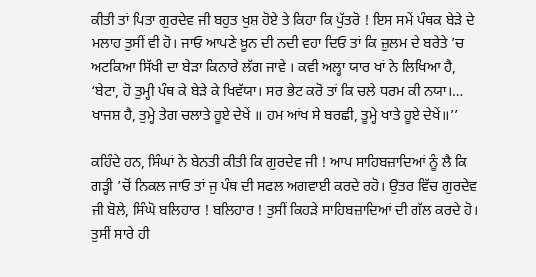ਕੀਤੀ ਤਾਂ ਪਿਤਾ ਗੁਰਦੇਵ ਜੀ ਬਹੁਤ ਖੁਸ਼ ਹੋਏ ਤੇ ਕਿਹਾ ਕਿ ਪੁੱਤਰੋ ! ਇਸ ਸਮੇਂ ਪੰਥਕ ਬੇੜੇ ਦੇ ਮਲਾਹ ਤੁਸੀਂ ਵੀ ਹੋ। ਜਾਓ ਆਪਣੇ ਖ਼ੂਨ ਦੀ ਨਦੀ ਵਹਾ ਦਿਓ ਤਾਂ ਕਿ ਜ਼ੁਲਮ ਦੇ ਬਰੇਤੇ ’ਚ ਅਟਕਿਆ ਸਿੱਖੀ ਦਾ ਬੇੜਾ ਕਿਨਾਰੇ ਲੱਗ ਜਾਵੇ । ਕਵੀ ਅਲ੍ਹਾ ਯਾਰ ਖਾਂ ਨੇ ਲਿਖਿਆ ਹੈ, ‘ਬੇਟਾ, ਹੋ ਤੁਮ੍ਹੀ ਪੰਥ ਕੇ ਬੇੜੇ ਕੇ ਖਿਵੱਯਾ। ਸਰ ਭੇਟ ਕਰੋ ਤਾਂ ਕਿ ਚਲੇ ਧਰਮ ਕੀ ਨਯਾ।… ਖਾਜਸ਼ ਹੈ, ਤੁਮ੍ਹੇ ਤੇਗ ਚਲਾਤੇ ਹੂਏ ਦੇਖੇਂ ॥ ਹਮ ਆਂਖ ਸੇ ਬਰਛੀ, ਤੂਮ੍ਹੇ ਖਾਤੇ ਹੂਏ ਦੇਖੇਂ॥’’

ਕਹਿੰਦੇ ਹਨ, ਸਿੰਘਾਂ ਨੇ ਬੇਨਤੀ ਕੀਤੀ ਕਿ ਗੁਰਦੇਵ ਜੀ ! ਆਪ ਸਾਹਿਬਜ਼ਾਦਿਆਂ ਨੂੰ ਲੈ ਕਿ ਗੜ੍ਹੀ ’ਚੋਂ ਨਿਕਲ ਜਾਓ ਤਾਂ ਜੁ ਪੰਥ ਦੀ ਸਫਲ ਅਗਵਾਈ ਕਰਦੇ ਰਹੋ। ਉਤਰ ਵਿੱਚ ਗੁਰਦੇਵ ਜੀ ਬੋਲੇ, ਸਿੰਘੋ ਬਲਿਹਾਰ ! ਬਲਿਹਾਰ ! ਤੁਸੀਂ ਕਿਹੜੇ ਸਾਹਿਬਜ਼ਾਦਿਆਂ ਦੀ ਗੱਲ ਕਰਦੇ ਹੋ।  ਤੁਸੀਂ ਸਾਰੇ ਹੀ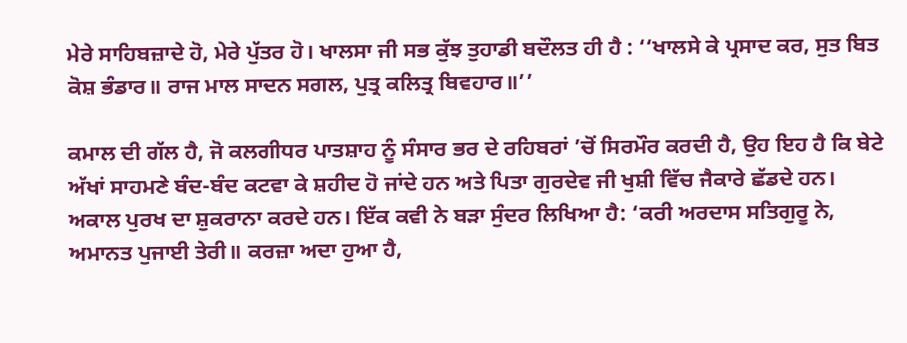ਮੇਰੇ ਸਾਹਿਬਜ਼ਾਦੇ ਹੋ, ਮੇਰੇ ਪੁੱਤਰ ਹੋ। ਖਾਲਸਾ ਜੀ ਸਭ ਕੁੱਝ ਤੁਹਾਡੀ ਬਦੌਲਤ ਹੀ ਹੈ : ‘‘ਖਾਲਸੇ ਕੇ ਪ੍ਰਸਾਦ ਕਰ, ਸੁਤ ਬਿਤ ਕੋਸ਼ ਭੰਡਾਰ॥ ਰਾਜ ਮਾਲ ਸਾਦਨ ਸਗਲ, ਪੁਤ੍ਰ ਕਲਿਤ੍ਰ ਬਿਵਹਾਰ॥’’

ਕਮਾਲ ਦੀ ਗੱਲ ਹੈ, ਜੋ ਕਲਗੀਧਰ ਪਾਤਸ਼ਾਹ ਨੂੰ ਸੰਸਾਰ ਭਰ ਦੇ ਰਹਿਬਰਾਂ ’ਚੋਂ ਸਿਰਮੌਰ ਕਰਦੀ ਹੈ, ਉਹ ਇਹ ਹੈ ਕਿ ਬੇਟੇ ਅੱਖਾਂ ਸਾਹਮਣੇ ਬੰਦ-ਬੰਦ ਕਟਵਾ ਕੇ ਸ਼ਹੀਦ ਹੋ ਜਾਂਦੇ ਹਨ ਅਤੇ ਪਿਤਾ ਗੁਰਦੇਵ ਜੀ ਖੁਸ਼ੀ ਵਿੱਚ ਜੈਕਾਰੇ ਛੱਡਦੇ ਹਨ। ਅਕਾਲ ਪੁਰਖ ਦਾ ਸ਼ੁਕਰਾਨਾ ਕਰਦੇ ਹਨ। ਇੱਕ ਕਵੀ ਨੇ ਬੜਾ ਸੁੰਦਰ ਲਿਖਿਆ ਹੈ: ‘ਕਰੀ ਅਰਦਾਸ ਸਤਿਗੁਰੂ ਨੇ, ਅਮਾਨਤ ਪੁਜਾਈ ਤੇਰੀ॥ ਕਰਜ਼ਾ ਅਦਾ ਹੁਆ ਹੈ,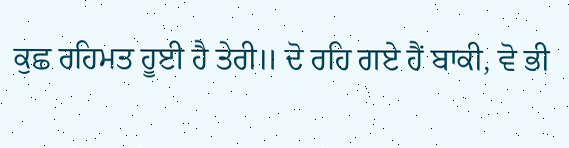ਕੁਛ ਰਹਿਮਤ ਹੂਈ ਹੈ ਤੇਰੀ॥ ਦੋ ਰਹਿ ਗਏ ਹੈਂ ਬਾਕੀ, ਵੋ ਭੀ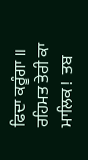ਫਿਦਾ ਕਰੂੰਗਾ ॥ ਰਹਿਮਤ ਤੇਰੀ ਕਾ ਮਾਲਿਕ !  ਤਬ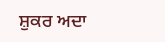ਸ਼ੁਕਰ ਅਦਾ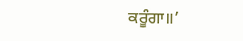ਕਰੂੰਗਾ॥’